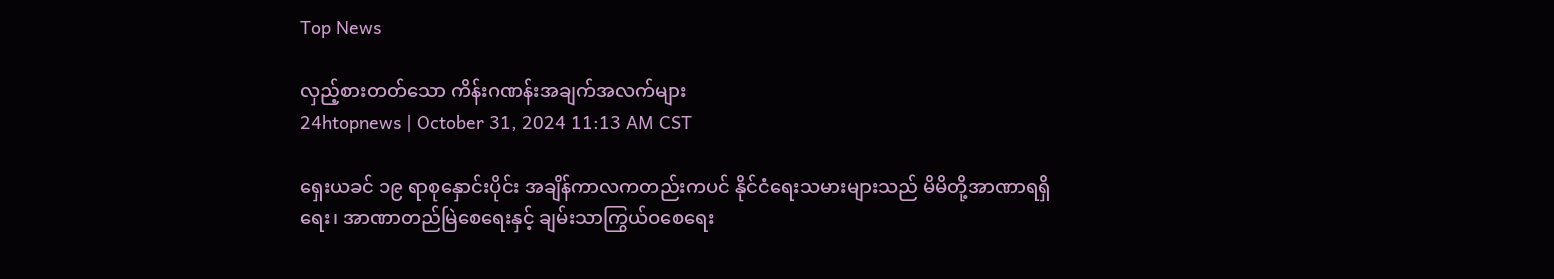Top News

လှည့်စားတတ်သော ကိန်းဂဏန်းအချက်အလက်များ
24htopnews | October 31, 2024 11:13 AM CST

ရှေးယခင် ၁၉ ရာစုနှောင်းပိုင်း အချိန်ကာလကတည်းကပင် နိုင်ငံရေးသမားများသည် မိမိတို့အာဏာရရှိရေး၊ အာဏာတည်မြဲစေရေးနှင့် ချမ်းသာကြွယ်ဝစေရေး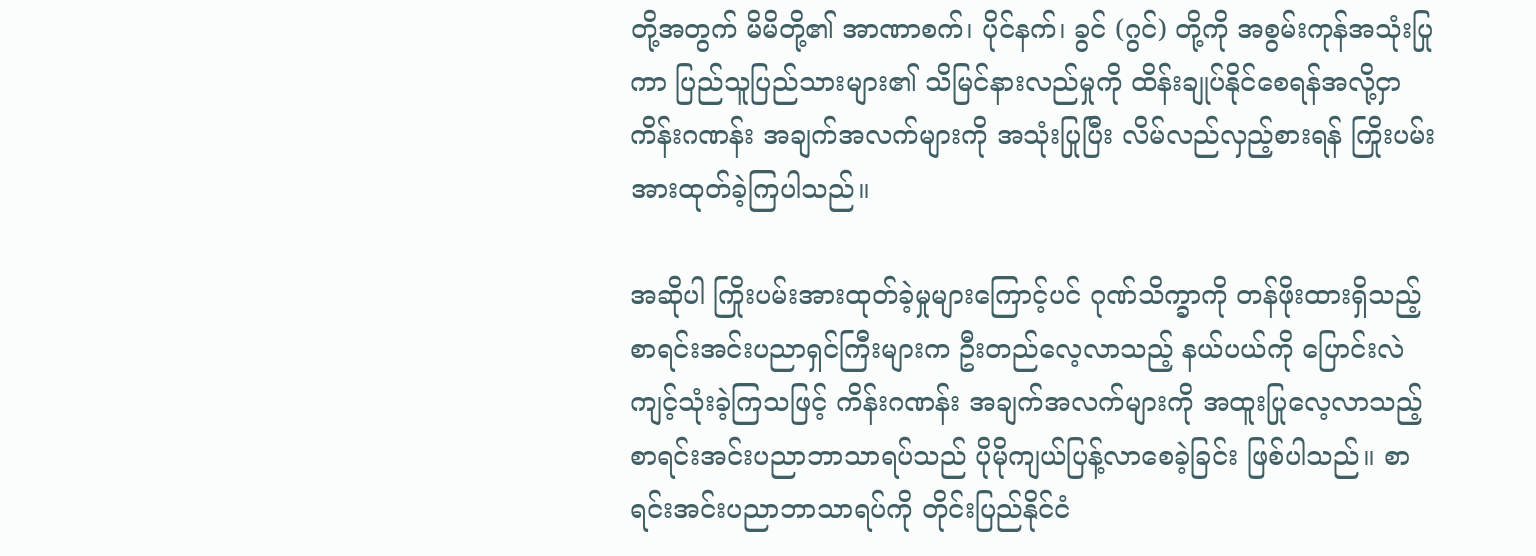တို့အတွက် မိမိတို့၏ အာဏာစက်၊ ပိုင်နက်၊ ခွင် (ဂွင်) တို့ကို အစွမ်းကုန်အသုံးပြုကာ ပြည်သူပြည်သားများ၏ သိမြင်နားလည်မှုကို ထိန်းချုပ်နိုင်စေရန်အလို့ငှာ ကိန်းဂဏန်း အချက်အလက်များကို အသုံးပြုပြီး လိမ်လည်လှည့်စားရန် ကြိုးပမ်းအားထုတ်ခဲ့ကြပါသည်။

အဆိုပါ ကြိုးပမ်းအားထုတ်ခဲ့မှုများကြောင့်ပင် ဂုဏ်သိက္ခာကို တန်ဖိုးထားရှိသည့် စာရင်းအင်းပညာရှင်ကြီးများက ဦးတည်လေ့လာသည့် နယ်ပယ်ကို ပြောင်းလဲကျင့်သုံးခဲ့ကြသဖြင့် ကိန်းဂဏန်း အချက်အလက်များကို အထူးပြုလေ့လာသည့် စာရင်းအင်းပညာဘာသာရပ်သည် ပိုမိုကျယ်ပြန့်လာစေခဲ့ခြင်း ဖြစ်ပါသည်။ စာရင်းအင်းပညာဘာသာရပ်ကို တိုင်းပြည်နိုင်ငံ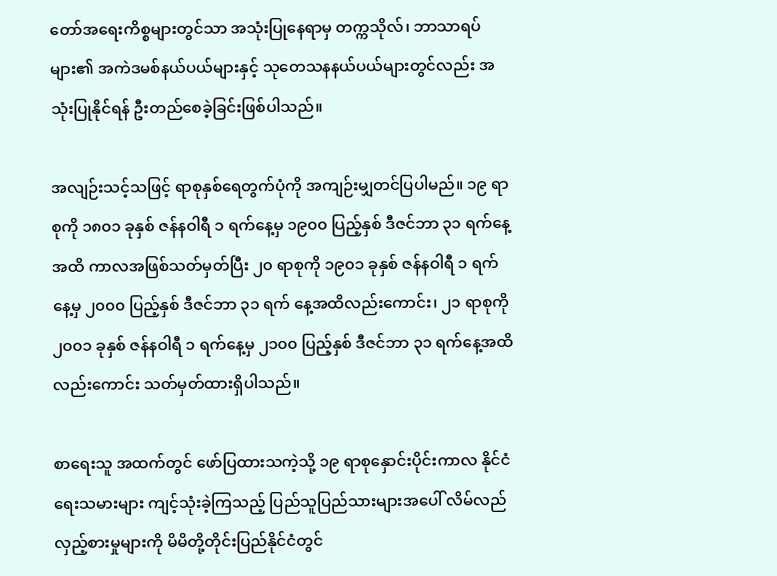တော်အရေးကိစ္စများတွင်သာ အသုံးပြုနေရာမှ တက္ကသိုလ်၊ ဘာသာရပ်များ၏ အကဲဒမစ်နယ်ပယ်များနှင့် သုတေသနနယ်ပယ်များတွင်လည်း အသုံးပြုနိုင်ရန် ဦးတည်စေခဲ့ခြင်းဖြစ်ပါသည်။

အလျဉ်းသင့်သဖြင့် ရာစုနှစ်ရေတွက်ပုံကို အကျဉ်းမျှတင်ပြပါမည်။ ၁၉ ရာစုကို ၁၈၀၁ ခုနှစ် ဇန်နဝါရီ ၁ ရက်နေ့မှ ၁၉၀၀ ပြည့်နှစ် ဒီဇင်ဘာ ၃၁ ရက်နေ့အထိ ကာလအဖြစ်သတ်မှတ်ပြီး ၂၀ ရာစုကို ၁၉၀၁ ခုနှစ် ဇန်နဝါရီ ၁ ရက်နေ့မှ ၂၀၀၀ ပြည့်နှစ် ဒီဇင်ဘာ ၃၁ ရက် နေ့အထိလည်းကောင်း၊ ၂၁ ရာစုကို ၂၀၀၁ ခုနှစ် ဇန်နဝါရီ ၁ ရက်နေ့မှ ၂၁၀၀ ပြည့်နှစ် ဒီဇင်ဘာ ၃၁ ရက်နေ့အထိလည်းကောင်း သတ်မှတ်ထားရှိပါသည်။

စာရေးသူ အထက်တွင် ဖော်ပြထားသကဲ့သို့ ၁၉ ရာစုနှောင်းပိုင်းကာလ နိုင်ငံရေးသမားများ ကျင့်သုံးခဲ့ကြသည့် ပြည်သူပြည်သားများအပေါ် လိမ်လည်လှည့်စားမှုများကို မိမိတို့တိုင်းပြည်နိုင်ငံတွင်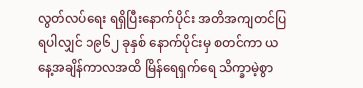လွတ်လပ်ရေး ရရှိပြီးနောက်ပိုင်း အတိအကျတင်ပြရပါလျှင် ၁၉၆၂ ခုနှစ် နောက်ပိုင်းမှ စတင်ကာ ယနေ့အချိန်ကာလအထိ မြိန်ရေရှက်ရေ သိက္ခာမဲ့စွာ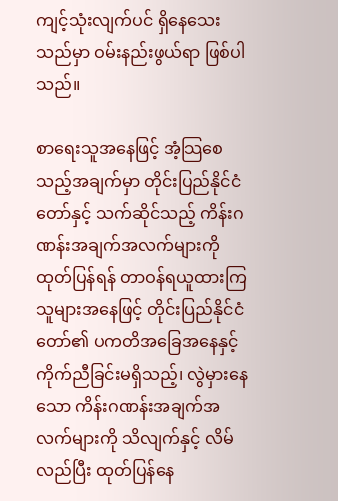ကျင့်သုံးလျက်ပင် ရှိနေသေးသည်မှာ ဝမ်းနည်းဖွယ်ရာ ဖြစ်ပါသည်။

စာရေးသူအနေဖြင့် အံ့သြစေသည့်အချက်မှာ တိုင်းပြည်နိုင်ငံတော်နှင့် သက်ဆိုင်သည့် ကိန်းဂဏန်းအချက်အလက်များကို ထုတ်ပြန်ရန် တာဝန်ရယူထားကြသူများအနေဖြင့် တိုင်းပြည်နိုင်ငံတော်၏ ပကတိအခြေအနေနှင့် ကိုက်ညီခြင်းမရှိသည့်၊ လွဲမှားနေသော ကိန်းဂဏန်းအချက်အလက်များကို သိလျက်နှင့် လိမ်လည်ပြီး ထုတ်ပြန်နေ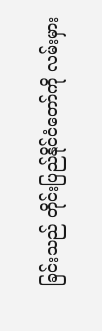ခြင်းသည် တိုင်းပြည်နိုင်ငံတော်ကို လမ်းမှား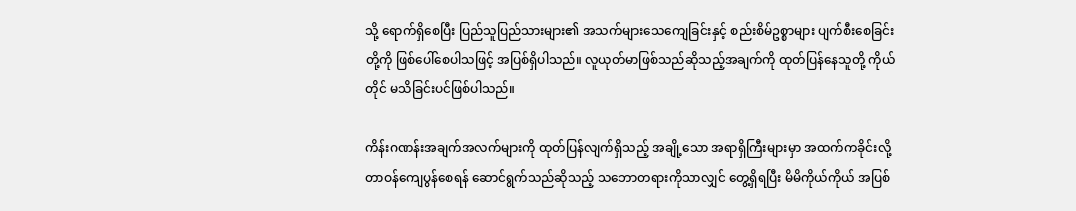သို့ ရောက်ရှိစေပြီး ပြည်သူပြည်သားများ၏ အသက်များသေကျေခြင်းနှင့် စည်းစိမ်ဥစ္စာများ ပျက်စီးစေခြင်းတို့ကို ဖြစ်ပေါ်စေပါသဖြင့် အပြစ်ရှိပါသည်။ လူယုတ်မာဖြစ်သည်ဆိုသည့်အချက်ကို ထုတ်ပြန်နေသူတို့ ကိုယ်တိုင် မသိခြင်းပင်ဖြစ်ပါသည်။

ကိန်းဂဏန်းအချက်အလက်များကို ထုတ်ပြန်လျက်ရှိသည့် အချို့သော အရာရှိကြီးများမှာ အထက်ကခိုင်းလို့ တာဝန်ကျေပွန်စေရန် ဆောင်ရွက်သည်ဆိုသည့် သဘောတရားကိုသာလျှင် တွေ့ရှိရပြီး မိမိကိုယ်ကိုယ် အပြစ်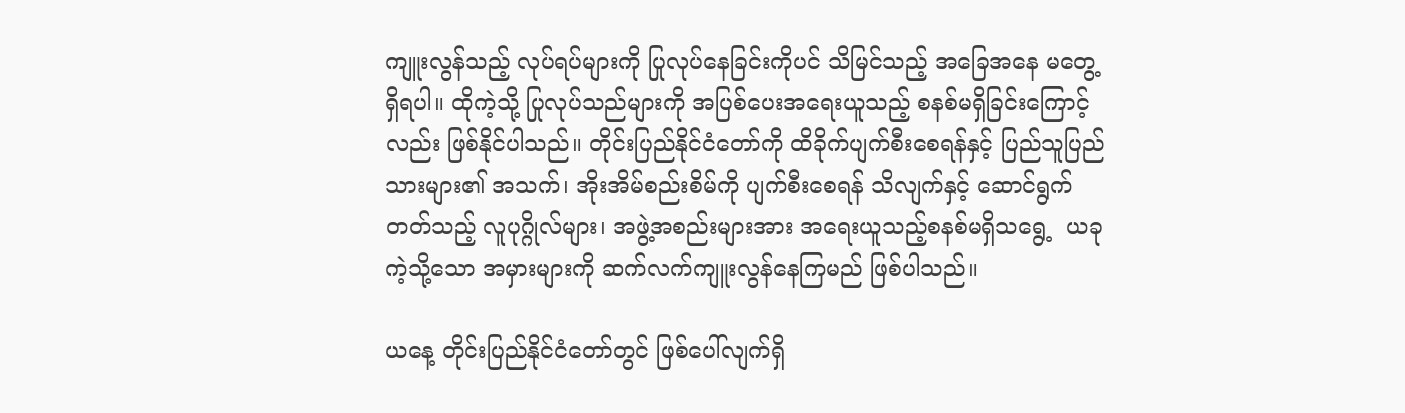ကျူးလွန်သည့် လုပ်ရပ်များကို ပြုလုပ်နေခြင်းကိုပင် သိမြင်သည့် အခြေအနေ မတွေ့ရှိရပါ။ ထိုကဲ့သို့ ပြုလုပ်သည်များကို အပြစ်ပေးအရေးယူသည့် စနစ်မရှိခြင်းကြောင့်လည်း ဖြစ်နိုင်ပါသည်။ တိုင်းပြည်နိုင်ငံတော်ကို ထိခိုက်ပျက်စီးစေရန်နှင့် ပြည်သူပြည်သားများ၏ အသက်၊ အိုးအိမ်စည်းစိမ်ကို ပျက်စီးစေရန် သိလျက်နှင့် ဆောင်ရွက်တတ်သည့် လူပုဂ္ဂိုလ်များ၊ အဖွဲ့အစည်းများအား အရေးယူသည့်စနစ်မရှိသရွေ့  ယခုကဲ့သို့သော အမှားများကို ဆက်လက်ကျူးလွန်နေကြမည် ဖြစ်ပါသည်။

ယနေ့ တိုင်းပြည်နိုင်ငံတော်တွင် ဖြစ်ပေါ်လျက်ရှိ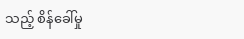သည့် စိန်ခေါ်မှု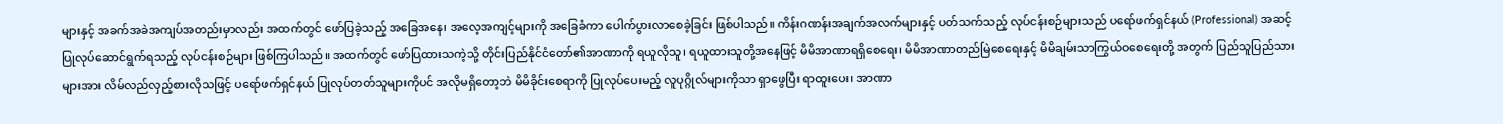များနှင့် အခက်အခဲအကျပ်အတည်းမှာလည်း အထက်တွင် ဖော်ပြခဲ့သည့် အခြေအနေ၊ အလေ့အကျင့်များကို အခြေခံကာ ပေါက်ပွားလာစေခဲ့ခြင်း ဖြစ်ပါသည်။ ကိန်းဂဏန်းအချက်အလက်များနှင့် ပတ်သက်သည့် လုပ်ငန်းစဉ်များသည် ပရော်ဖက်ရှင်နယ် (Professional) အဆင့် ပြုလုပ်ဆောင်ရွက်ရသည့် လုပ်ငန်းစဉ်များ ဖြစ်ကြပါသည်။ အထက်တွင် ဖော်ပြထားသကဲ့သို့ တိုင်းပြည်နိုင်ငံတော်၏အာဏာကို ရယူလိုသူ၊ ရယူထားသူတို့အနေဖြင့် မိမိအာဏာရရှိစေရေး၊ မိမိအာဏာတည်မြဲစေရေးနှင့် မိမိချမ်းသာကြွယ်ဝစေရေးတို့ အတွက် ပြည်သူပြည်သားများအား လိမ်လည်လှည့်စားလိုသဖြင့် ပရော်ဖက်ရှင်နယ် ပြုလုပ်တတ်သူများကိုပင် အလိုမရှိတော့ဘဲ မိမိခိုင်းစေရာကို ပြုလုပ်ပေးမည့် လူပုဂ္ဂိုလ်များကိုသာ ရှာဖွေပြီး ရာထူးပေး၊ အာဏာ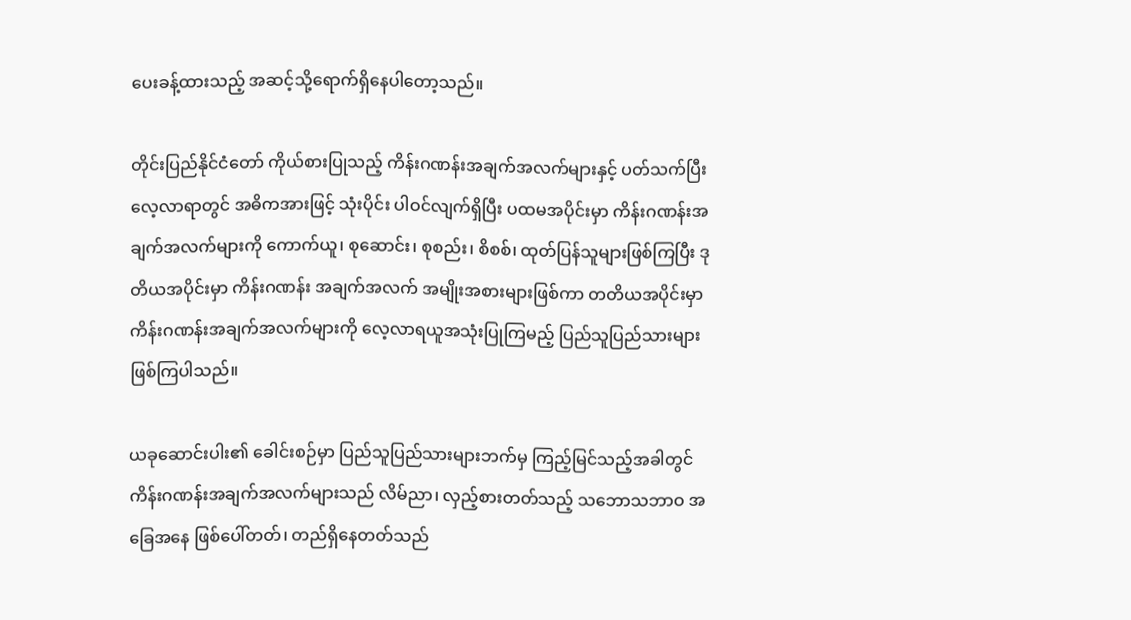ပေးခန့်ထားသည့် အဆင့်သို့ရောက်ရှိနေပါတော့သည်။

တိုင်းပြည်နိုင်ငံတော် ကိုယ်စားပြုသည့် ကိန်းဂဏန်းအချက်အလက်များနှင့် ပတ်သက်ပြီး လေ့လာရာတွင် အဓိကအားဖြင့် သုံးပိုင်း ပါဝင်လျက်ရှိပြီး ပထမအပိုင်းမှာ ကိန်းဂဏန်းအချက်အလက်များကို ကောက်ယူ၊ စုဆောင်း၊ စုစည်း၊ စိစစ်၊ ထုတ်ပြန်သူများဖြစ်ကြပြီး ဒုတိယအပိုင်းမှာ ကိန်းဂဏန်း အချက်အလက် အမျိုးအစားများဖြစ်ကာ တတိယအပိုင်းမှာ ကိန်းဂဏန်းအချက်အလက်များကို လေ့လာရယူအသုံးပြုကြမည့် ပြည်သူပြည်သားများ ဖြစ်ကြပါသည်။

ယခုဆောင်းပါး၏ ခေါင်းစဉ်မှာ ပြည်သူပြည်သားများဘက်မှ ကြည့်မြင်သည့်အခါတွင် ကိန်းဂဏန်းအချက်အလက်များသည် လိမ်ညာ၊ လှည့်စားတတ်သည့် သဘောသဘာဝ အခြေအနေ ဖြစ်ပေါ်တတ်၊ တည်ရှိနေတတ်သည်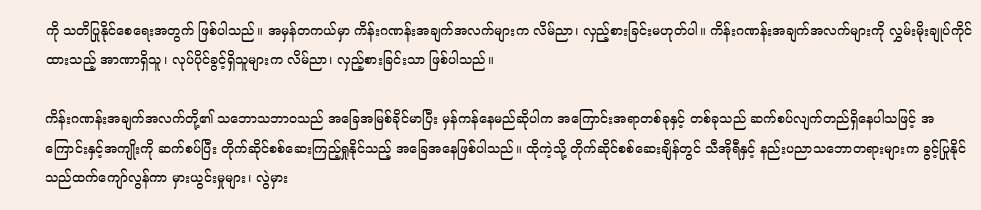ကို သတိပြုနိုင်စေရေးအတွက် ဖြစ်ပါသည်။ အမှန်တကယ်မှာ ကိန်းဂဏန်းအချက်အလက်များက လိမ်ညာ၊ လှည့်စားခြင်းမဟုတ်ပါ။ ကိန်းဂဏန်းအချက်အလက်များကို လွှမ်းမိုးချုပ်ကိုင်ထားသည့် အာဏာရှိသူ၊ လုပ်ပိုင်ခွင့်ရှိသူများက လိမ်ညာ၊ လှည့်စားခြင်းသာ ဖြစ်ပါသည်။

ကိန်းဂဏန်းအချက်အလက်တို့၏ သဘောသဘာဝသည် အခြေအမြစ်ခိုင်မာပြီး မှန်ကန်နေမည်ဆိုပါက အကြောင်းအရာတစ်ခုနှင့် တစ်ခုသည် ဆက်စပ်လျက်တည်ရှိနေပါသဖြင့် အကြောင်းနှင့်အကျိုးကို ဆက်စပ်ပြီး တိုက်ဆိုင်စစ်ဆေးကြည့်ရှုနိုင်သည့် အခြေအနေဖြစ်ပါသည်။ ထိုကဲ့သို့ တိုက်ဆိုင်စစ်ဆေးချိန်တွင် သီအိုရီနှင့် နည်းပညာသဘောတရားများက ခွင့်ပြုနိုင်သည်ထက်ကျော်လွန်ကာ မှားယွင်းမှုများ၊ လွဲမှား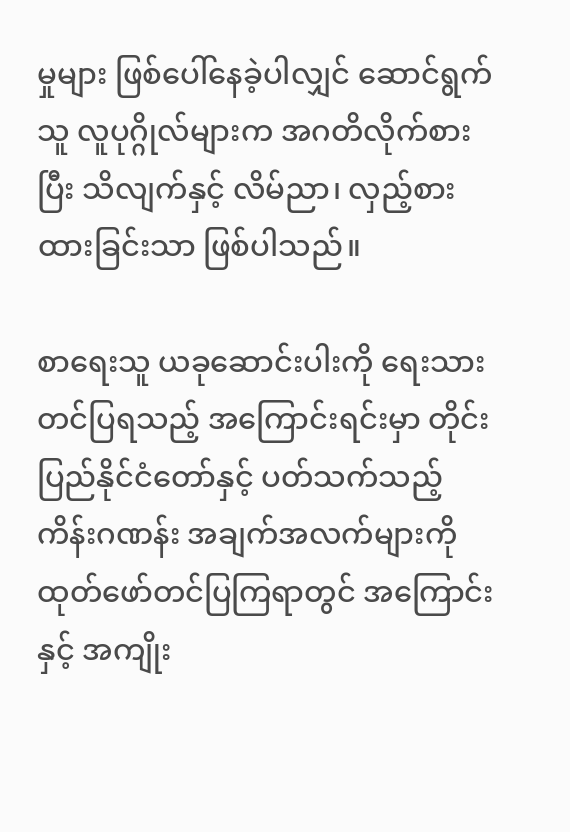မှုများ ဖြစ်ပေါ်နေခဲ့ပါလျှင် ဆောင်ရွက်သူ လူပုဂ္ဂိုလ်များက အဂတိလိုက်စားပြီး သိလျက်နှင့် လိမ်ညာ၊ လှည့်စားထားခြင်းသာ ဖြစ်ပါသည်။

စာရေးသူ ယခုဆောင်းပါးကို ရေးသားတင်ပြရသည့် အကြောင်းရင်းမှာ တိုင်းပြည်နိုင်ငံတော်နှင့် ပတ်သက်သည့် ကိန်းဂဏန်း အချက်အလက်များကို ထုတ်ဖော်တင်ပြကြရာတွင် အကြောင်းနှင့် အကျိုး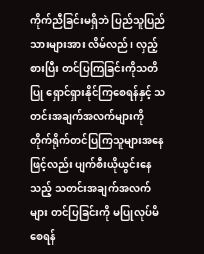ကိုက်ညီခြင်းမရှိဘဲ ပြည်သူပြည်သားများအား လိမ်လည်၊ လှည့်စားပြီး တင်ပြကြခြင်းကိုသတိပြု ရှောင်ရှားနိုင်ကြစေရန်နှင့် သတင်းအချက်အလက်များကို တိုက်ရိုက်တင်ပြကြသူများအနေဖြင့်လည်း ပျက်စီးယိုယွင်းနေသည့် သတင်းအချက်အလက်များ တင်ပြခြင်းကို မပြုလုပ်မိစေရန်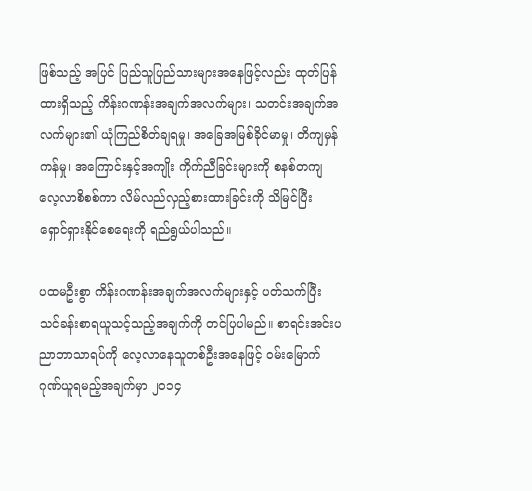ဖြစ်သည့် အပြင် ပြည်သူပြည်သားများအနေဖြင့်လည်း ထုတ်ပြန်ထားရှိသည့် ကိန်းဂဏန်းအချက်အလက်များ၊ သတင်းအချက်အလက်များ၏ ယုံကြည်စိတ်ချရမှု၊ အခြေအမြစ်ခိုင်မာမှု၊ တိကျမှန်ကန်မှု၊ အကြောင်းနှင့်အကျိုး ကိုက်ညီခြင်းများကို စနစ်တကျလေ့လာစိစစ်ကာ လိမ်လည်လှည့်စားထားခြင်းကို သိမြင်ပြီး ရှောင်ရှားနိုင်စေရေးကို ရည်ရွယ်ပါသည်။

ပထမဦးစွာ ကိန်းဂဏန်းအချက်အလက်များနှင့် ပတ်သက်ပြီး သင်ခန်းစာရယူသင့်သည့်အချက်ကို တင်ပြပါမည်။ စာရင်းအင်းပညာဘာသာရပ်ကို လေ့လာနေသူတစ်ဦးအနေဖြင့် ဝမ်းမြောက်ဂုဏ်ယူရမည့်အချက်မှာ ၂၀၁၄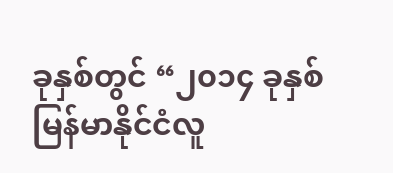ခုနှစ်တွင် “၂၀၁၄ ခုနှစ် မြန်မာနိုင်ငံလူ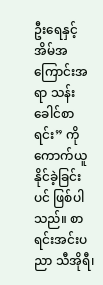ဦးရေနှင့် အိမ်အကြောင်းအရာ သန်းခေါင်စာရင်း” ကို ကောက်ယူနိုင်ခဲ့ခြင်းပင် ဖြစ်ပါသည်။ စာရင်းအင်းပညာ သီအိုရီ၊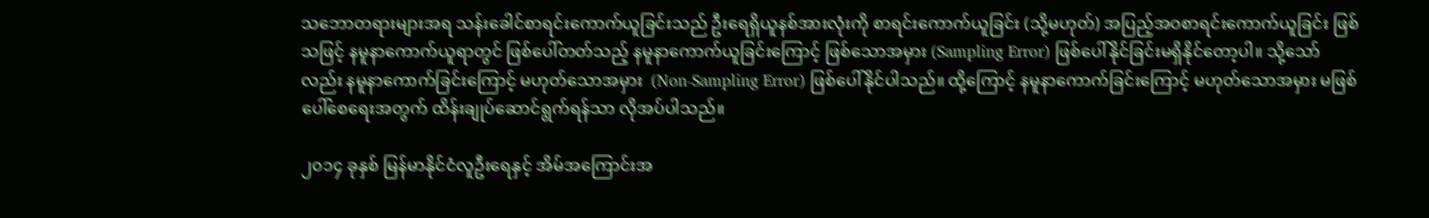သဘောတရားများအရ သန်းခေါင်စာရင်းကောက်ယူခြင်းသည် ဦးရေရှိယူနစ်အားလုံးကို စာရင်းကောက်ယူခြင်း (သို့မဟုတ်) အပြည့်အဝစာရင်းကောက်ယူခြင်း ဖြစ်သဖြင့် နမူနာကောက်ယူရာတွင် ဖြစ်ပေါ်တတ်သည့် နမူနာကောက်ယူခြင်းကြောင့် ဖြစ်သောအမှား (Sampling Error) ဖြစ်ပေါ်နိုင်ခြင်းမရှိနိုင်တော့ပါ။ သို့သော်လည်း နမူနာကောက်ခြင်းကြောင့် မဟုတ်သောအမှား  (Non-Sampling Error) ဖြစ်ပေါ်နိုင်ပါသည်။ ထို့ကြောင့် နမူနာကောက်ခြင်းကြောင့် မဟုတ်သောအမှား မဖြစ်ပေါ်စေရေးအတွက် ထိန်းချုပ်ဆောင်ရွက်ရန်သာ လိုအပ်ပါသည်။

၂၀၁၄ ခုနှစ် မြန်မာနိုင်ငံလူဦးရေနှင့် အိမ်အကြောင်းအ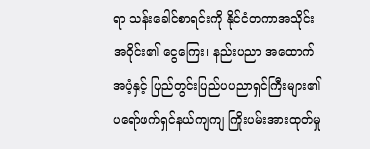ရာ သန်းခေါင်စာရင်းကို နိုင်ငံတကာအသိုင်းအဝိုင်း၏ ငွေကြေး၊ နည်းပညာ အထောက်အပံ့နှင့် ပြည်တွင်းပြည်ပပညာရှင်ကြီးများ၏ ပရော်ဖက်ရှင်နယ်ကျကျ ကြိုးပမ်းအားထုတ်မှု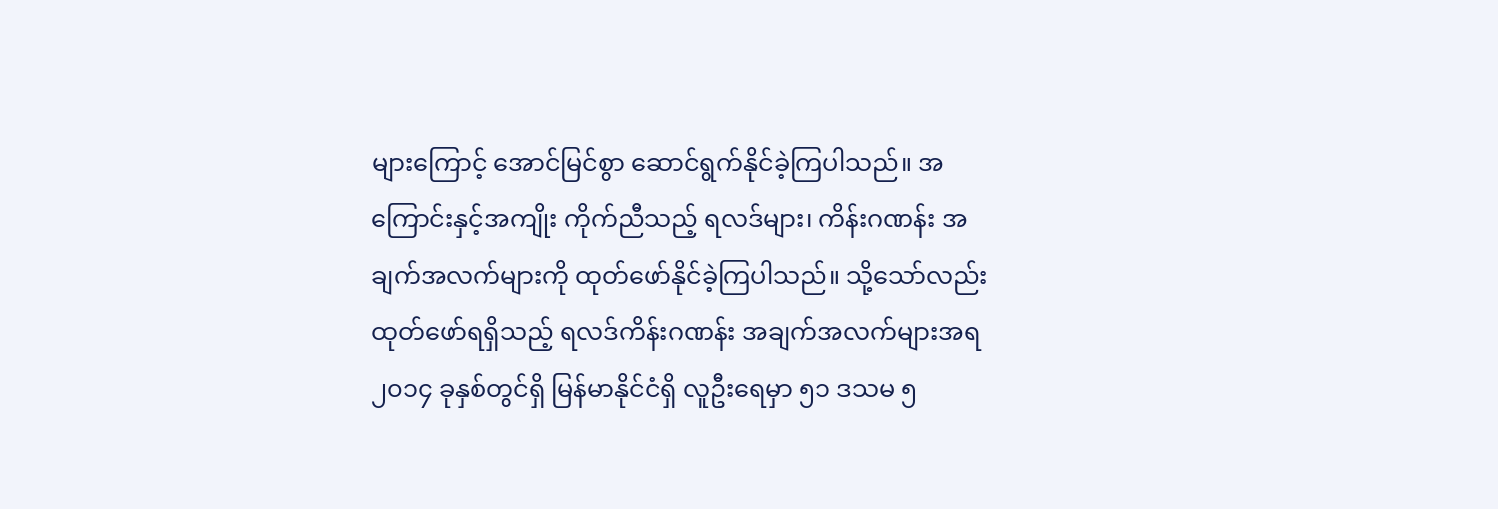များကြောင့် အောင်မြင်စွာ ဆောင်ရွက်နိုင်ခဲ့ကြပါသည်။ အကြောင်းနှင့်အကျိုး ကိုက်ညီသည့် ရလဒ်များ၊ ကိန်းဂဏန်း အချက်အလက်များကို ထုတ်ဖော်နိုင်ခဲ့ကြပါသည်။ သို့သော်လည်း ထုတ်ဖော်ရရှိသည့် ရလဒ်ကိန်းဂဏန်း အချက်အလက်များအရ ၂၀၁၄ ခုနှစ်တွင်ရှိ မြန်မာနိုင်ငံရှိ လူဦးရေမှာ ၅၁ ဒသမ ၅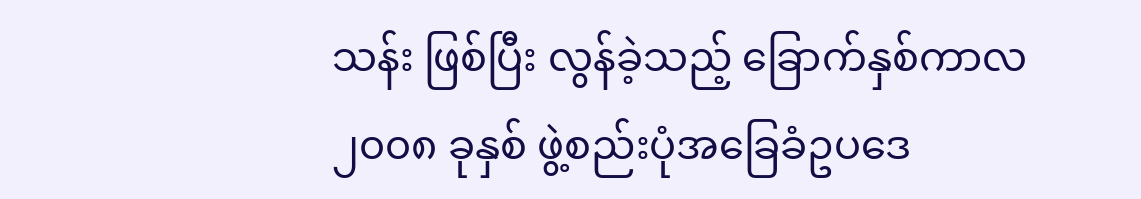သန်း ဖြစ်ပြီး လွန်ခဲ့သည့် ခြောက်နှစ်ကာလ ၂၀၀၈ ခုနှစ် ဖွဲ့စည်းပုံအခြေခံဥပဒေ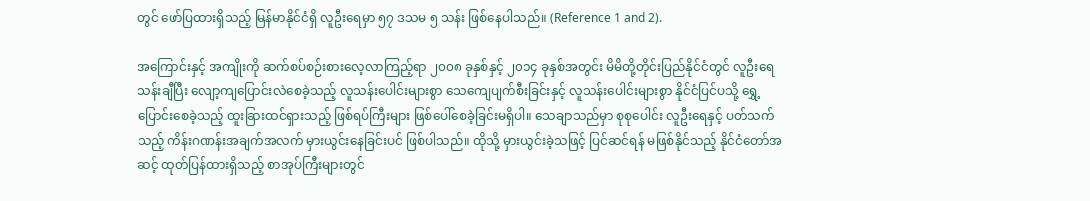တွင် ဖော်ပြထားရှိသည့် မြန်မာနိုင်ငံရှိ လူဦးရေမှာ ၅၇ ဒသမ ၅ သန်း ဖြစ်နေပါသည်။ (Reference 1 and 2).

အကြောင်းနှင့် အကျိုးကို ဆက်စပ်စဉ်းစားလေ့လာကြည့်ရာ ၂၀၀၈ ခုနှစ်နှင့် ၂၀၁၄ ခုနှစ်အတွင်း မိမိတို့တိုင်းပြည်နိုင်ငံတွင် လူဦးရေသန်းချီပြီး လျော့ကျပြောင်းလဲစေခဲ့သည့် လူသန်းပေါင်းများစွာ သေကျေပျက်စီးခြင်းနှင့် လူသန်းပေါင်းများစွာ နိုင်ငံပြင်ပသို့ ရွှေ့ပြောင်းစေခဲ့သည့် ထူးခြားထင်ရှားသည့် ဖြစ်ရပ်ကြီးများ ဖြစ်ပေါ်စေခဲ့ခြင်းမရှိပါ။ သေချာသည်မှာ စုစုပေါင်း လူဦးရေနှင့် ပတ်သက်သည့် ကိန်းဂဏန်းအချက်အလက် မှားယွင်းနေခြင်းပင် ဖြစ်ပါသည်။ ထိုသို့ မှားယွင်းခဲ့သဖြင့် ပြင်ဆင်ရန် မဖြစ်နိုင်သည့် နိုင်ငံတော်အဆင့် ထုတ်ပြန်ထားရှိသည့် စာအုပ်ကြီးများတွင်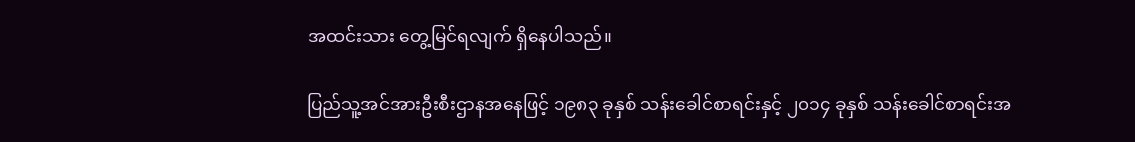အထင်းသား တွေ့မြင်ရလျက် ရှိနေပါသည်။

ပြည်သူ့အင်အားဦးစီးဌာနအနေဖြင့် ၁၉၈၃ ခုနှစ် သန်းခေါင်စာရင်းနှင့် ၂၀၁၄ ခုနှစ် သန်းခေါင်စာရင်းအ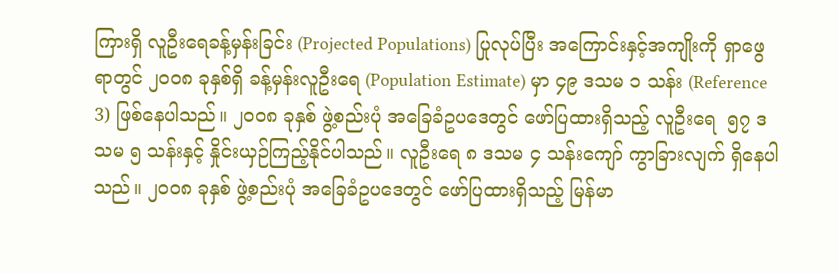ကြားရှိ လူဦးရေခန့်မှန်းခြင်း (Projected Populations) ပြုလုပ်ပြီး အကြောင်းနှင့်အကျိုးကို ရှာဖွေရာတွင် ၂၀၀၈ ခုနှစ်ရှိ ခန့်မှန်းလူဦးရေ (Population Estimate) မှာ ၄၉ ဒသမ ၁ သန်း (Reference 3) ဖြစ်နေပါသည်။ ၂၀၀၈ ခုနှစ် ဖွဲ့စည်းပုံ အခြေခံဥပဒေတွင် ဖော်ပြထားရှိသည့် လူဦးရေ  ၅၇ ဒသမ ၅ သန်းနှင့် နှိုင်းယှဉ်ကြည့်နိုင်ပါသည်။ လူဦးရေ ၈ ဒသမ ၄ သန်းကျော် ကွာခြားလျက် ရှိနေပါသည်။ ၂၀၀၈ ခုနှစ် ဖွဲ့စည်းပုံ အခြေခံဥပဒေတွင် ဖော်ပြထားရှိသည့် မြန်မာ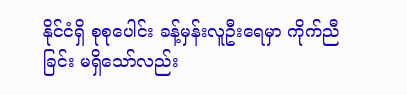နိုင်ငံရှိ စုစုပေါင်း ခန့်မှန်းလူဦးရေမှာ ကိုက်ညီခြင်း မရှိသော်လည်း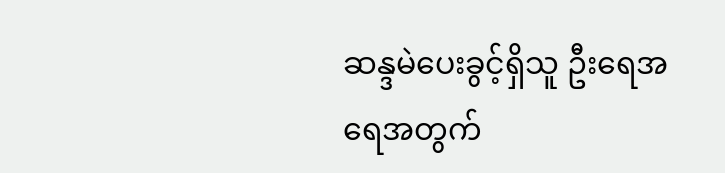ဆန္ဒမဲပေးခွင့်ရှိသူ ဦးရေအရေအတွက်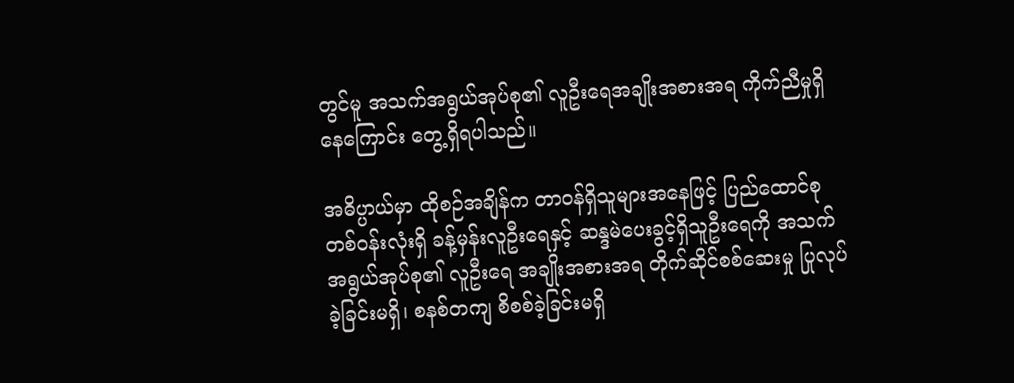တွင်မူ အသက်အရွယ်အုပ်စု၏ လူဦးရေအချိုးအစားအရ ကိုက်ညီမှုရှိနေကြောင်း တွေ့ရှိရပါသည်။

အဓိပ္ပာယ်မှာ ထိုစဉ်အချိန်က တာဝန်ရှိသူများအနေဖြင့် ပြည်ထောင်စုတစ်ဝန်းလုံးရှိ ခန့်မှန်းလူဦးရေနှင့် ဆန္ဒမဲပေးခွင့်ရှိသူဦးရေကို အသက်အရွယ်အုပ်စု၏ လူဦးရေ အချိုးအစားအရ တိုက်ဆိုင်စစ်ဆေးမှု ပြုလုပ်ခဲ့ခြင်းမရှိ၊ စနစ်တကျ စိစစ်ခဲ့ခြင်းမရှိ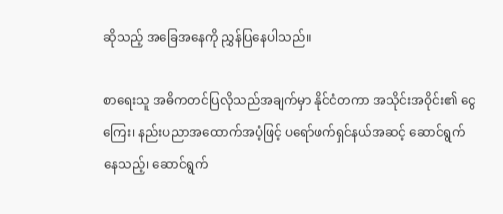ဆိုသည့် အခြေအနေကို ညွှန်ပြနေပါသည်။

စာရေးသူ အဓိကတင်ပြလိုသည်အချက်မှာ နိုင်ငံတကာ အသိုင်းအဝိုင်း၏ ငွေကြေး၊ နည်းပညာအထောက်အပံ့ဖြင့် ပရော်ဖက်ရှင်နယ်အဆင့် ဆောင်ရွက်နေသည့်၊ ဆောင်ရွက်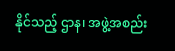နိုင်သည့် ဌာန၊ အဖွဲ့အစည်း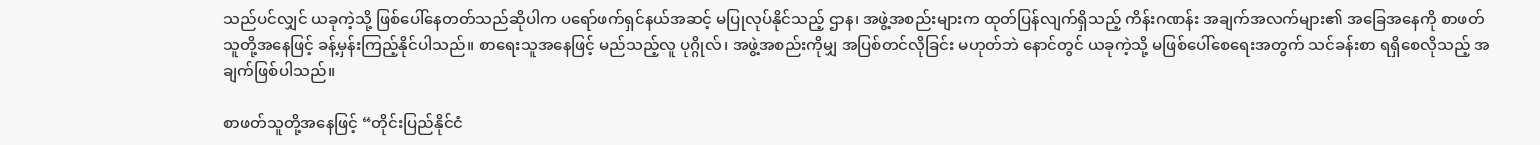သည်ပင်လျှင် ယခုကဲ့သို့ ဖြစ်ပေါ်နေတတ်သည်ဆိုပါက ပရော်ဖက်ရှင်နယ်အဆင့် မပြုလုပ်နိုင်သည့် ဌာန၊ အဖွဲ့အစည်းများက ထုတ်ပြန်လျက်ရှိသည့် ကိန်းဂဏန်း အချက်အလက်များ၏ အခြေအနေကို စာဖတ်သူတို့အနေဖြင့် ခန့်မှန်းကြည့်နိုင်ပါသည်။ စာရေးသူအနေဖြင့် မည်သည့်လူ ပုဂ္ဂိုလ်၊ အဖွဲ့အစည်းကိုမျှ အပြစ်တင်လိုခြင်း မဟုတ်ဘဲ နောင်တွင် ယခုကဲ့သို့ မဖြစ်ပေါ်စေရေးအတွက် သင်ခန်းစာ ရရှိစေလိုသည့် အချက်ဖြစ်ပါသည်။

စာဖတ်သူတို့အနေဖြင့် “တိုင်းပြည်နိုင်ငံ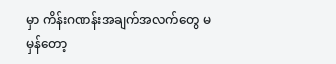မှာ ကိန်းဂဏန်းအချက်အလက်တွေ မမှန်တော့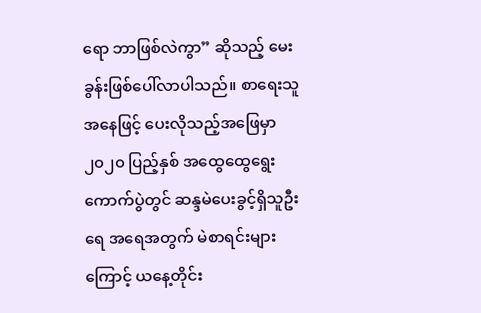ရော ဘာဖြစ်လဲကွာ” ဆိုသည့် မေးခွန်းဖြစ်ပေါ်လာပါသည်။ စာရေးသူအနေဖြင့် ပေးလိုသည့်အဖြေမှာ ၂၀၂၀ ပြည့်နှစ် အထွေထွေရွေးကောက်ပွဲတွင် ဆန္ဒမဲပေးခွင့်ရှိသူဦးရေ အရေအတွက် မဲစာရင်းများကြောင့် ယနေ့တိုင်း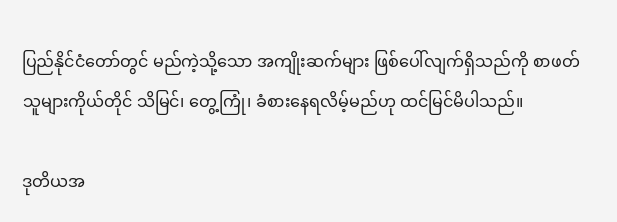ပြည်နိုင်ငံတော်တွင် မည်ကဲ့သို့သော အကျိုးဆက်များ ဖြစ်ပေါ်လျက်ရှိသည်ကို စာဖတ်သူများကိုယ်တိုင် သိမြင်၊ တွေ့ကြုံ၊ ခံစားနေရလိမ့်မည်ဟု ထင်မြင်မိပါသည်။

ဒုတိယအ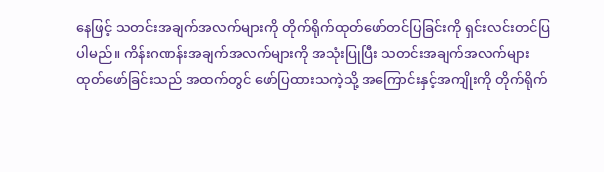နေဖြင့် သတင်းအချက်အလက်များကို တိုက်ရိုက်ထုတ်ဖော်တင်ပြခြင်းကို ရှင်းလင်းတင်ပြပါမည်။ ကိန်းဂဏန်းအချက်အလက်များကို အသုံးပြုပြီး သတင်းအချက်အလက်များ ထုတ်ဖော်ခြင်းသည် အထက်တွင် ဖော်ပြထားသကဲ့သို့ အကြောင်းနှင့်အကျိုးကို တိုက်ရိုက်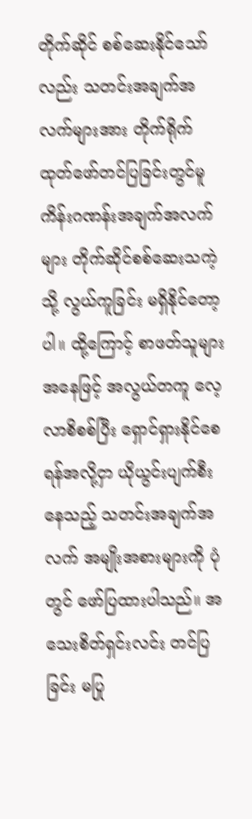တိုက်ဆိုင် စစ်ဆေးနိုင်သော်လည်း သတင်းအချက်အလက်များအား တိုက်ရိုက်ထုတ်ဖော်တင်ပြခြင်းတွင်မူ ကိန်းဂဏန်းအချက်အလက်များ တိုက်ဆိုင်စစ်ဆေးသကဲ့သို့ လွယ်ကူခြင်း မရှိနိုင်တော့ပါ။ ထို့ကြောင့် စာဖတ်သူများအနေဖြင့် အလွယ်တကူ လေ့လာစိစစ်ပြီး ရှောင်ရှားနိုင်စေရန်အလို့ငှာ ယိုယွင်းပျက်စီးနေသည့် သတင်းအချက်အလက် အမျိုးအစားများကို ပုံတွင် ဖော်ပြထားပါသည်။ အသေးစိတ်ရှင်းလင်း တင်ပြခြင်း မပြု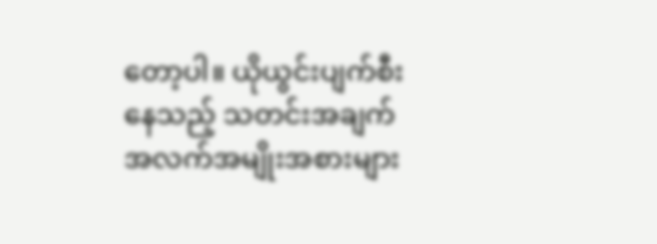တော့ပါ။ ယိုယွင်းပျက်စီးနေသည့် သတင်းအချက် အလက်အမျိုးအစားများ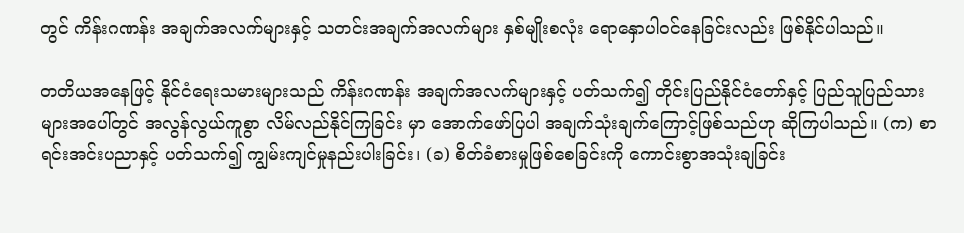တွင် ကိန်းဂဏန်း အချက်အလက်များနှင့် သတင်းအချက်အလက်များ နှစ်မျိုးစလုံး ရောနှောပါဝင်နေခြင်းလည်း ဖြစ်နိုင်ပါသည်။

တတိယအနေဖြင့် နိုင်ငံရေးသမားများသည် ကိန်းဂဏန်း အချက်အလက်များနှင့် ပတ်သက်၍ တိုင်းပြည်နိုင်ငံတော်နှင့် ပြည်သူပြည်သားများအပေါ်တွင် အလွန်လွယ်ကူစွာ လိမ်လည်နိုင်ကြခြင်း မှာ အောက်ဖော်ပြပါ အချက်သုံးချက်ကြောင့်ဖြစ်သည်ဟု ဆိုကြပါသည်။ (က) စာရင်းအင်းပညာနှင့် ပတ်သက်၍ ကျွမ်းကျင်မှုနည်းပါးခြင်း၊ (ခ) စိတ်ခံစားမှုဖြစ်စေခြင်းကို ကောင်းစွာအသုံးချခြင်း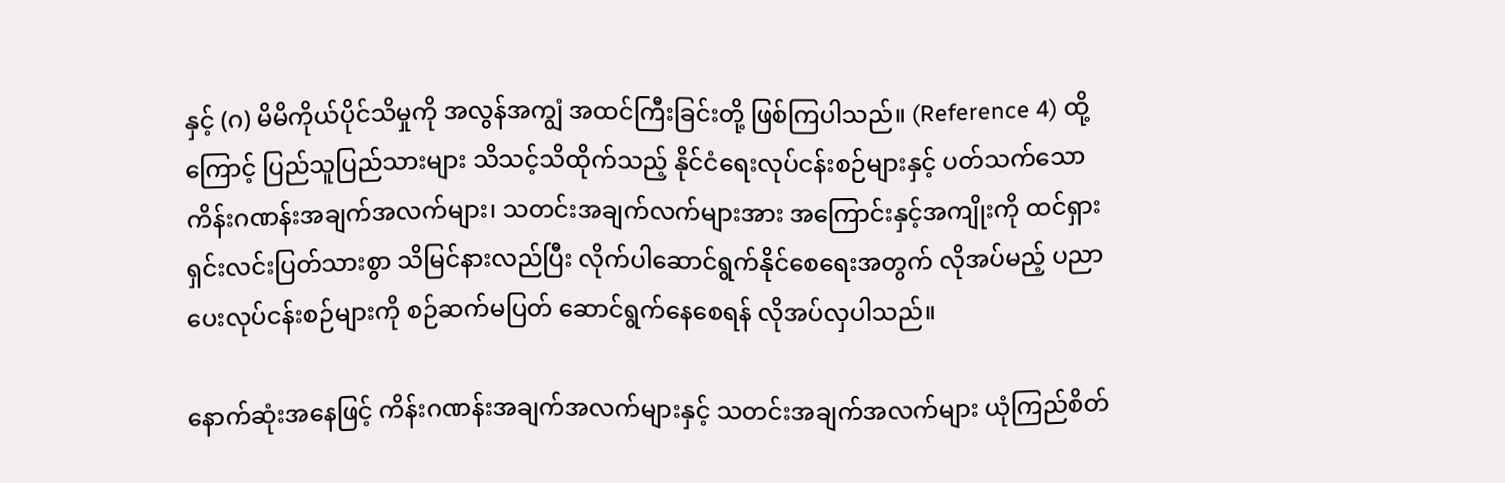နှင့် (ဂ) မိမိကိုယ်ပိုင်သိမှုကို အလွန်အကျွံ အထင်ကြီးခြင်းတို့ ဖြစ်ကြပါသည်။ (Reference 4) ထို့ကြောင့် ပြည်သူပြည်သားများ သိသင့်သိထိုက်သည့် နိုင်ငံရေးလုပ်ငန်းစဉ်များနှင့် ပတ်သက်သော ကိန်းဂဏန်းအချက်အလက်များ၊ သတင်းအချက်လက်များအား အကြောင်းနှင့်အကျိုးကို ထင်ရှားရှင်းလင်းပြတ်သားစွာ သိမြင်နားလည်ပြီး လိုက်ပါဆောင်ရွက်နိုင်စေရေးအတွက် လိုအပ်မည့် ပညာပေးလုပ်ငန်းစဉ်များကို စဉ်ဆက်မပြတ် ဆောင်ရွက်နေစေရန် လိုအပ်လှပါသည်။

နောက်ဆုံးအနေဖြင့် ကိန်းဂဏန်းအချက်အလက်များနှင့် သတင်းအချက်အလက်များ ယုံကြည်စိတ်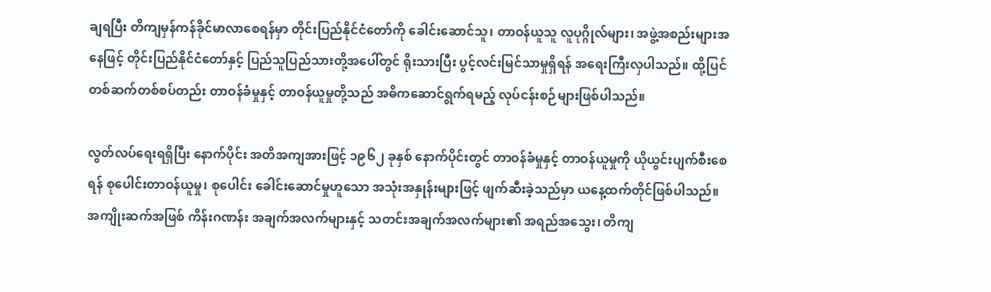ချရပြီး တိကျမှန်ကန်ခိုင်မာလာစေရန်မှာ တိုင်းပြည်နိုင်ငံတော်ကို ခေါင်းဆောင်သူ၊ တာဝန်ယူသူ လူပုဂ္ဂိုလ်များ၊ အဖွဲ့အစည်းများအနေဖြင့် တိုင်းပြည်နိုင်ငံတော်နှင့် ပြည်သူပြည်သားတို့အပေါ်တွင် ရိုးသားပြီး ပွင့်လင်းမြင်သာမှုရှိရန် အရေးကြီးလှပါသည်။ ထို့ပြင် တစ်ဆက်တစ်စပ်တည်း တာဝန်ခံမှုနှင့် တာဝန်ယူမှုတို့သည် အဓိကဆောင်ရွက်ရမည့် လုပ်ငန်းစဉ်များဖြစ်ပါသည်။

လွတ်လပ်ရေးရရှိပြီး နောက်ပိုင်း အတိအကျအားဖြင့် ၁၉၆၂ ခုနှစ် နောက်ပိုင်းတွင် တာဝန်ခံမှုနှင့် တာဝန်ယူမှုကို ယိုယွင်းပျက်စီးစေရန် စုပေါင်းတာဝန်ယူမှု၊ စုပေါင်း ခေါင်းဆောင်မှုဟူသော အသုံးအနှုန်းများဖြင့် ဖျက်ဆီးခဲ့သည်မှာ ယနေ့ထက်တိုင်ဖြစ်ပါသည်။ အကျိုးဆက်အဖြစ် ကိန်းဂဏန်း အချက်အလက်များနှင့် သတင်းအချက်အလက်များ၏ အရည်အသွေး၊ တိကျ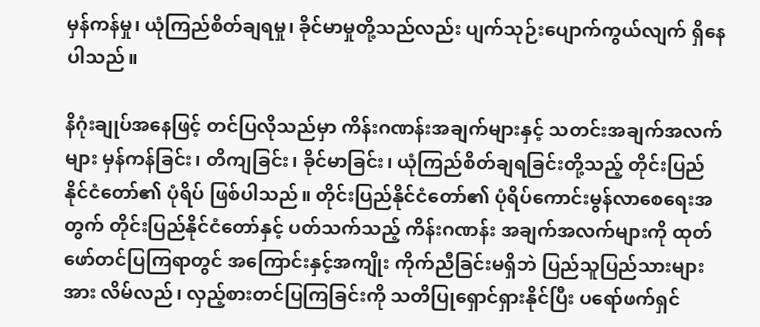မှန်ကန်မှု၊ ယုံကြည်စိတ်ချရမှု၊ ခိုင်မာမှုတို့သည်လည်း ပျက်သုဉ်းပျောက်ကွယ်လျက် ရှိနေပါသည်။

နိဂုံးချုပ်အနေဖြင့် တင်ပြလိုသည်မှာ ကိန်းဂဏန်းအချက်များနှင့် သတင်းအချက်အလက်များ မှန်ကန်ခြင်း၊ တိကျခြင်း၊ ခိုင်မာခြင်း၊ ယုံကြည်စိတ်ချရခြင်းတို့သည့် တိုင်းပြည် နိုင်ငံတော်၏ ပုံရိပ် ဖြစ်ပါသည်။ တိုင်းပြည်နိုင်ငံတော်၏ ပုံရိပ်ကောင်းမွန်လာစေရေးအတွက် တိုင်းပြည်နိုင်ငံတော်နှင့် ပတ်သက်သည့် ကိန်းဂဏန်း အချက်အလက်များကို ထုတ်ဖော်တင်ပြကြရာတွင် အကြောင်းနှင့်အကျိုး ကိုက်ညီခြင်းမရှိဘဲ ပြည်သူပြည်သားများအား လိမ်လည်၊ လှည့်စားတင်ပြကြခြင်းကို သတိပြုရှောင်ရှားနိုင်ပြီး ပရော်ဖက်ရှင်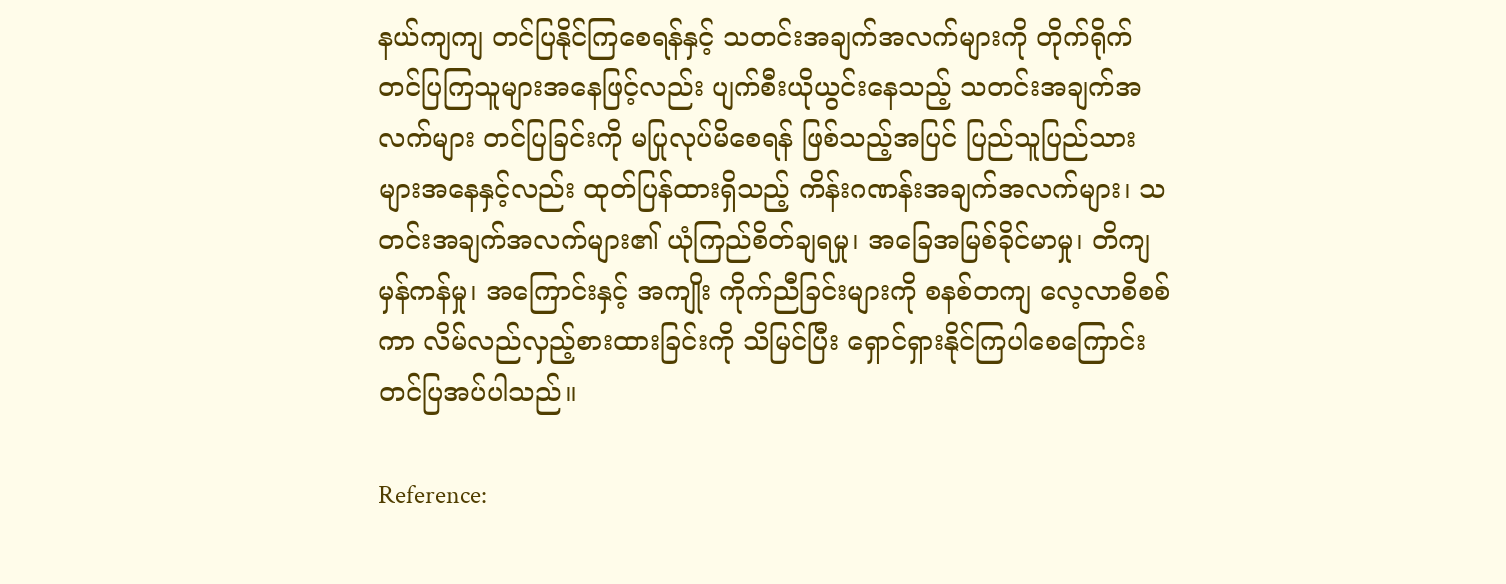နယ်ကျကျ တင်ပြနိုင်ကြစေရန်နှင့် သတင်းအချက်အလက်များကို တိုက်ရိုက်တင်ပြကြသူများအနေဖြင့်လည်း ပျက်စီးယိုယွင်းနေသည့် သတင်းအချက်အလက်များ တင်ပြခြင်းကို မပြုလုပ်မိစေရန် ဖြစ်သည့်အပြင် ပြည်သူပြည်သားများအနေနှင့်လည်း ထုတ်ပြန်ထားရှိသည့် ကိန်းဂဏန်းအချက်အလက်များ၊ သတင်းအချက်အလက်များ၏ ယုံကြည်စိတ်ချရမှု၊ အခြေအမြစ်ခိုင်မာမှု၊ တိကျမှန်ကန်မှု၊ အကြောင်းနှင့် အကျိုး ကိုက်ညီခြင်းများကို စနစ်တကျ လေ့လာစိစစ်ကာ လိမ်လည်လှည့်စားထားခြင်းကို သိမြင်ပြီး ရှောင်ရှားနိုင်ကြပါစေကြောင်း တင်ပြအပ်ပါသည်။

Reference: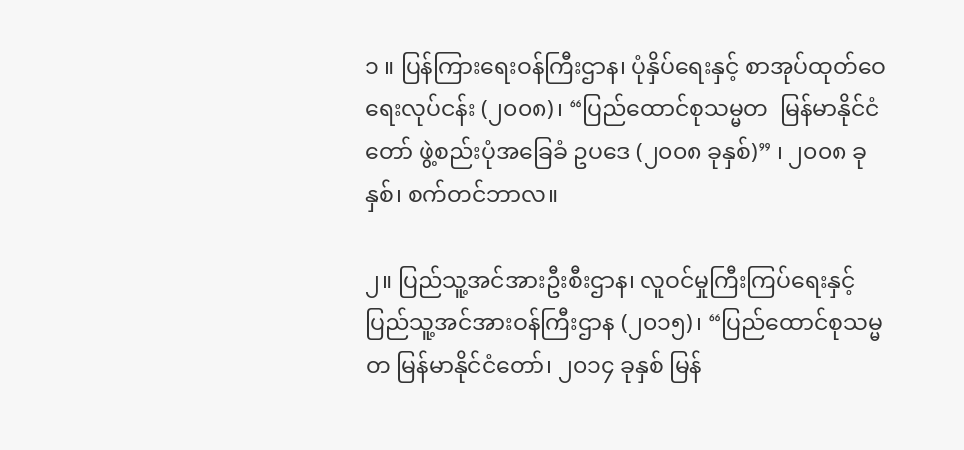၁ ။ ပြန်ကြားရေးဝန်ကြီးဌာန၊ ပုံနှိပ်ရေးနှင့် စာအုပ်ထုတ်ဝေရေးလုပ်ငန်း (၂၀၀၈)၊ “ပြည်ထောင်စုသမ္မတ  မြန်မာနိုင်ငံတော် ဖွဲ့စည်းပုံအခြေခံ ဥပဒေ (၂၀၀၈ ခုနှစ်)” ၊ ၂၀၀၈ ခုနှစ်၊ စက်တင်ဘာလ။

၂။ ပြည်သူ့အင်အားဦးစီးဌာန၊ လူဝင်မှုကြီးကြပ်ရေးနှင့် ပြည်သူ့အင်အားဝန်ကြီးဌာန (၂၀၁၅)၊ “ပြည်ထောင်စုသမ္မတ မြန်မာနိုင်ငံတော်၊ ၂၀၁၄ ခုနှစ် မြန်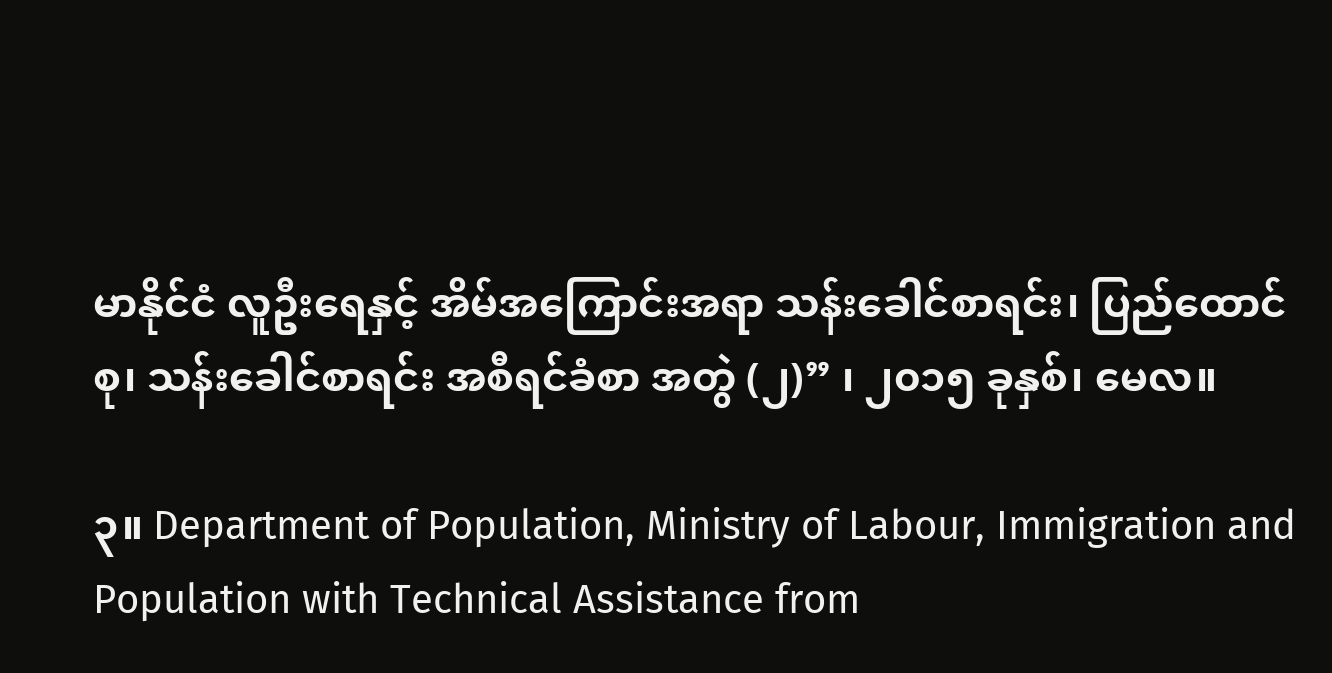မာနိုင်ငံ လူဦးရေနှင့် အိမ်အကြောင်းအရာ သန်းခေါင်စာရင်း၊ ပြည်ထောင်စု၊ သန်းခေါင်စာရင်း အစီရင်ခံစာ အတွဲ (၂)” ၊ ၂၀၁၅ ခုနှစ်၊ မေလ။

၃။ Department of Population, Ministry of Labour, Immigration and Population with Technical Assistance from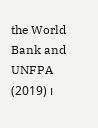the World Bank and UNFPA (2019) ၊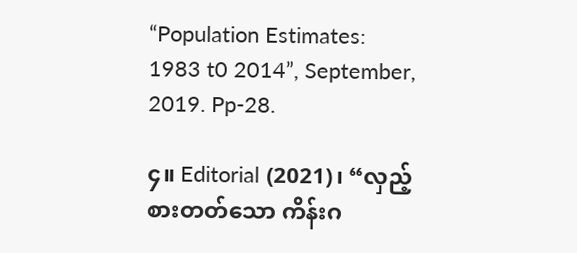“Population Estimates: 1983 t0 2014”, September, 2019. Pp-28.

၄။ Editorial (2021)၊ “လှည့်စားတတ်သော ကိန်းဂ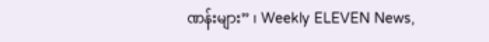ဏန်းများ” ၊ Weekly ELEVEN News,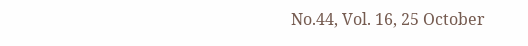No.44, Vol. 16, 25 October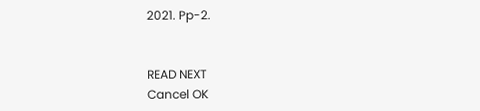2021. Pp-2.


READ NEXT
Cancel OK